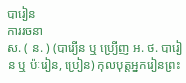បារៀន
ការរចនា
ស. ( ន. ) (បារ្យើន ឬ ប្រ្យើញ អ. ថ. បារៀន ឬ ប៉ៈរៀន, ប្រៀន) កុលបុត្តអ្នករៀនព្រះ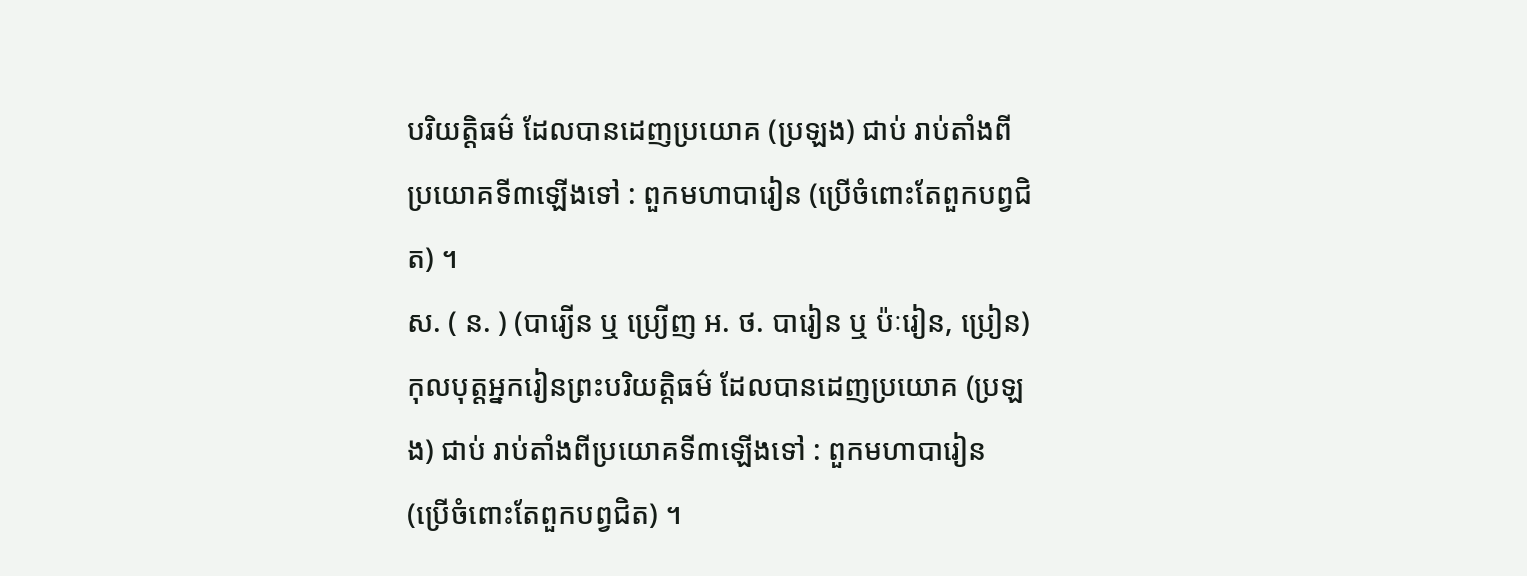បរិយត្តិធម៌ ដែលបានដេញប្រយោគ (ប្រឡង) ជាប់ រាប់តាំងពីប្រយោគទី៣ឡើងទៅ : ពួកមហាបារៀន (ប្រើចំពោះតែពួកបព្វជិត) ។
ស. ( ន. ) (បារ្យើន ឬ ប្រ្យើញ អ. ថ. បារៀន ឬ ប៉ៈរៀន, ប្រៀន) កុលបុត្តអ្នករៀនព្រះបរិយត្តិធម៌ ដែលបានដេញប្រយោគ (ប្រឡង) ជាប់ រាប់តាំងពីប្រយោគទី៣ឡើងទៅ : ពួកមហាបារៀន (ប្រើចំពោះតែពួកបព្វជិត) ។